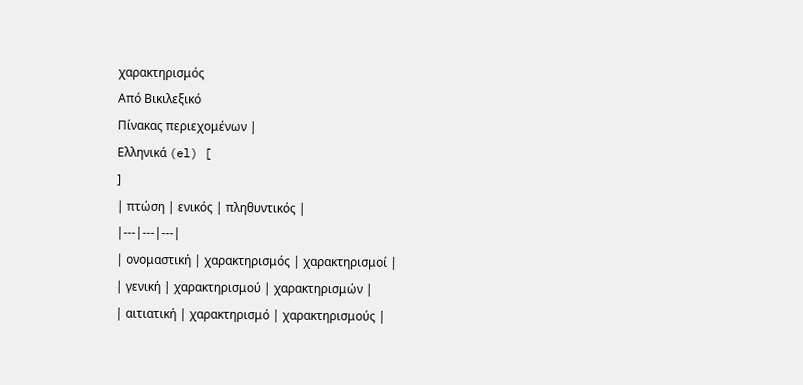χαρακτηρισμός
Από Βικιλεξικό
Πίνακας περιεχομένων |
Ελληνικά (el) [
]
| πτώση | ενικός | πληθυντικός |
|---|---|---|
| ονομαστική | χαρακτηρισμός | χαρακτηρισμοί |
| γενική | χαρακτηρισμού | χαρακτηρισμών |
| αιτιατική | χαρακτηρισμό | χαρακτηρισμούς |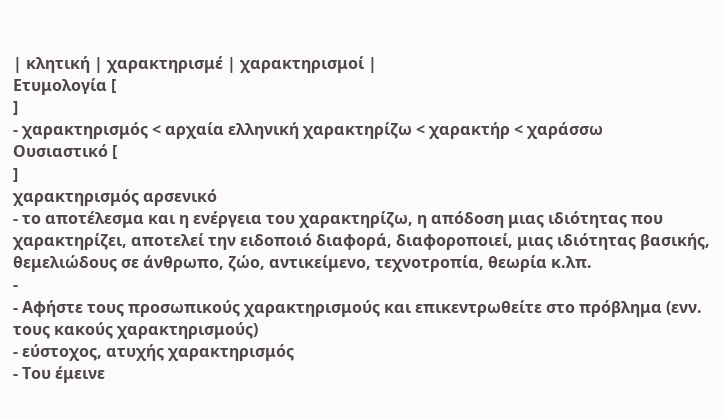| κλητική | χαρακτηρισμέ | χαρακτηρισμοί |
Ετυμολογία [
]
- χαρακτηρισμός < αρχαία ελληνική χαρακτηρίζω < χαρακτήρ < χαράσσω
Ουσιαστικό [
]
χαρακτηρισμός αρσενικό
- το αποτέλεσμα και η ενέργεια του χαρακτηρίζω, η απόδοση μιας ιδιότητας που χαρακτηρίζει, αποτελεί την ειδοποιό διαφορά, διαφοροποιεί, μιας ιδιότητας βασικής, θεμελιώδους σε άνθρωπο, ζώο, αντικείμενο, τεχνοτροπία, θεωρία κ.λπ.
-
- Αφήστε τους προσωπικούς χαρακτηρισμούς και επικεντρωθείτε στο πρόβλημα (ενν. τους κακούς χαρακτηρισμούς)
- εύστοχος, ατυχής χαρακτηρισμός
- Του έμεινε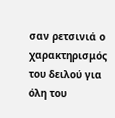σαν ρετσινιά ο χαρακτηρισμός του δειλού για όλη του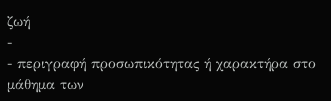ζωή
-
- περιγραφή προσωπικότητας ή χαρακτήρα στο μάθημα των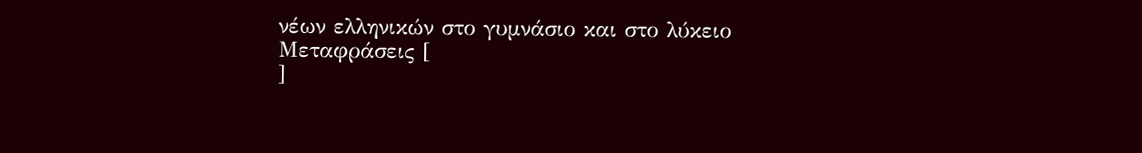νέων ελληνικών στο γυμνάσιο και στο λύκειο
Μεταφράσεις [
]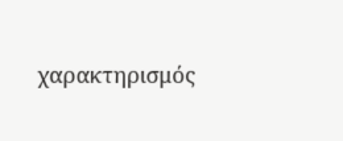χαρακτηρισμός